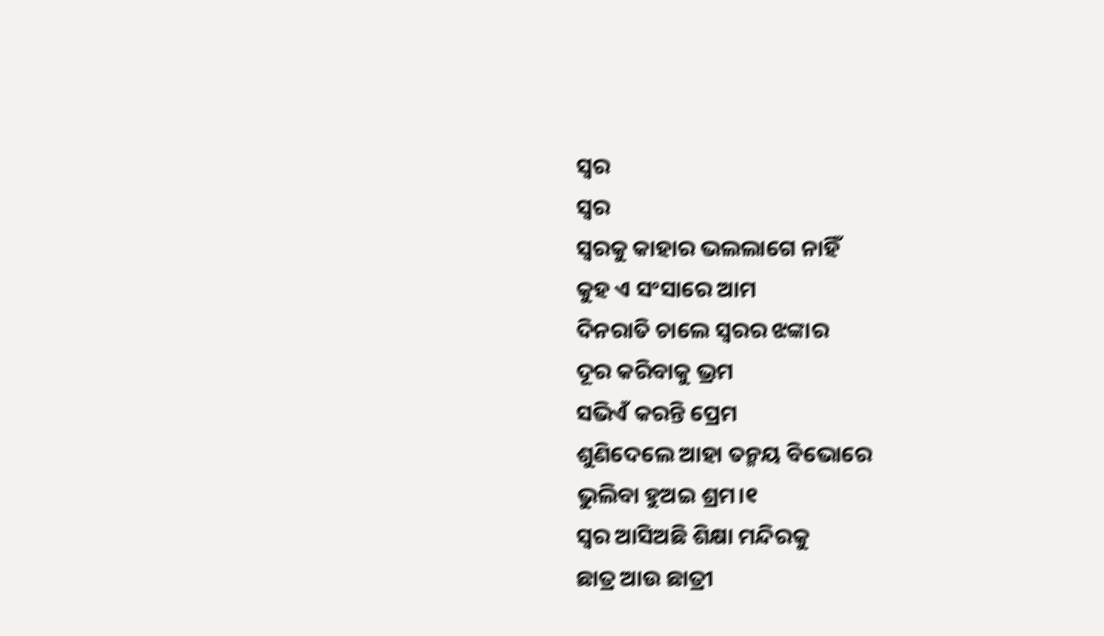ସ୍ୱର
ସ୍ୱର
ସ୍ୱରକୁ କାହାର ଭଲଲାଗେ ନାହିଁ
କୁହ ଏ ସଂସାରେ ଆମ
ଦିନରାତି ଚାଲେ ସ୍ୱରର ଝଙ୍କାର
ଦୂର କରିବାକୁ ଭ୍ରମ
ସଭିଏଁ କରନ୍ତି ପ୍ରେମ
ଶୁଣିଦେଲେ ଆହା ତନ୍ମୟ ବିଭୋରେ
ଭୁଲିବା ହୁଅଇ ଶ୍ରମ।୧
ସ୍ୱର ଆସିଅଛି ଶିକ୍ଷା ମନ୍ଦିରକୁ
ଛାତ୍ର ଆଉ ଛାତ୍ରୀ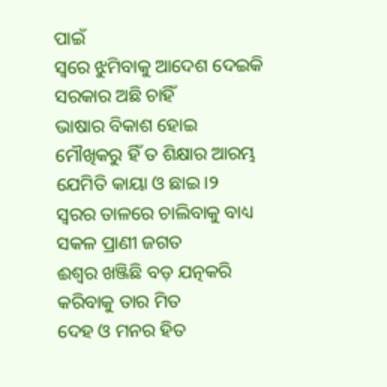ପାଇଁ
ସ୍ଵରେ ଝୁମିବାକୁ ଆଦେଶ ଦେଇକି
ସରକାର ଅଛି ଚାହିଁ
ଭାଷାର ବିକାଶ ହୋଇ
ମୌଖିକରୁ ହିଁ ତ ଶିକ୍ଷାର ଆରମ୍ଭ
ଯେମିତି କାୟା ଓ ଛାଇ।୨
ସ୍ୱରର ତାଳରେ ଚାଲିବାକୁ ବାଧ୍ୟ
ସକଳ ପ୍ରାଣୀ ଜଗତ
ଈଶ୍ୱର ଖଞ୍ଜିଛି ବଡ଼ ଯତ୍ନକରି
କରିବାକୁ ତାର ମିତ
ଦେହ ଓ ମନର ହିତ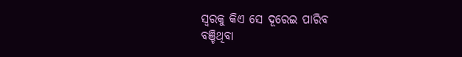ସ୍ୱରକୁ କିଏ ସେ ଦୂରେଇ ପାରିବ
ବଞ୍ଚିଥିବା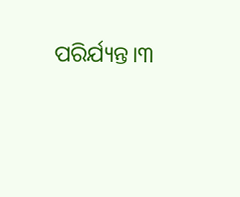ପରିର୍ଯ୍ୟନ୍ତ।୩